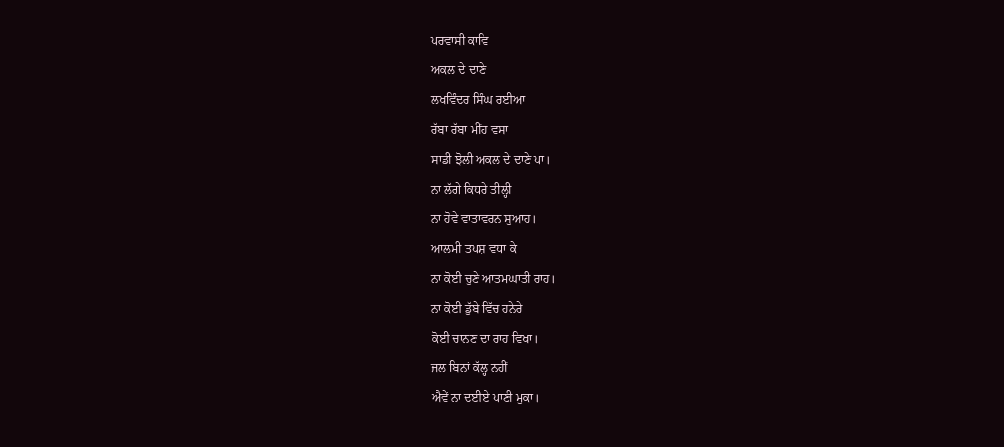ਪਰਵਾਸੀ ਕਾਵਿ
ਅਕਲ ਦੇ ਦਾਣੇ
ਲਖਵਿੰਦਰ ਸਿੰਘ ਰਈਆ
ਰੱਬਾ ਰੱਬਾ ਮੀਂਹ ਵਸਾ
ਸਾਡੀ ਝੋਲੀ ਅਕਲ ਦੇ ਦਾਣੇ ਪਾ।
ਨਾ ਲੱਗੇ ਕਿਧਰੇ ਤੀਲ੍ਹੀ
ਨਾ ਹੋਵੇ ਵਾਤਾਵਰਨ ਸੁਆਹ।
ਆਲਮੀ ਤਪਸ਼ ਵਧਾ ਕੇ
ਨਾ ਕੋਈ ਚੁਣੇ ਆਤਮਘਾਤੀ ਰਾਹ।
ਨਾ ਕੋਈ ਡੁੱਬੇ ਵਿੱਚ ਹਨੇਰੇ
ਕੋਈ ਚਾਨਣ ਦਾ ਰਾਹ ਵਿਖਾ।
ਜਲ ਬਿਨਾਂ ਕੱਲ੍ਹ ਨਹੀਂ
ਐਵੇਂ ਨਾ ਦਈਏ ਪਾਣੀ ਮੁਕਾ।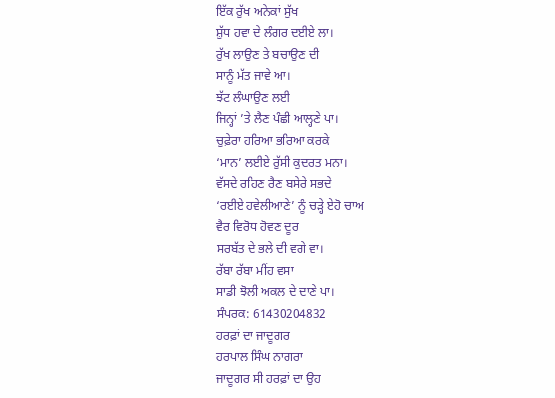ਇੱਕ ਰੁੱਖ ਅਨੇਕਾਂ ਸੁੱਖ
ਸ਼ੁੱਧ ਹਵਾ ਦੇ ਲੰਗਰ ਦਈਏ ਲਾ।
ਰੁੱਖ ਲਾਉਣ ਤੇ ਬਚਾਉਣ ਦੀ
ਸਾਨੂੰ ਮੱਤ ਜਾਵੇ ਆ।
ਝੱਟ ਲੰਘਾਉਣ ਲਈ
ਜਿਨ੍ਹਾਂ ’ਤੇ ਲੈਣ ਪੰਛੀ ਆਲ੍ਹਣੇ ਪਾ।
ਚੁਫ਼ੇਰਾ ਹਰਿਆ ਭਰਿਆ ਕਰਕੇ
‘ਮਾਨ’ ਲਈਏ ਰੁੱਸੀ ਕੁਦਰਤ ਮਨਾ।
ਵੱਸਦੇ ਰਹਿਣ ਰੈਣ ਬਸੇਰੇ ਸਭਦੇ
‘ਰਈਏ ਹਵੇਲੀਆਣੇ’ ਨੂੰ ਚੜ੍ਹੇ ਏਹੋ ਚਾਅ
ਵੈਰ ਵਿਰੋਧ ਹੋਵਣ ਦੂਰ
ਸਰਬੱਤ ਦੇ ਭਲੇ ਦੀ ਵਗੇ ਵਾ।
ਰੱਬਾ ਰੱਬਾ ਮੀਂਹ ਵਸਾ
ਸਾਡੀ ਝੋਲੀ ਅਕਲ ਦੇ ਦਾਣੇ ਪਾ।
ਸੰਪਰਕ: 61430204832
ਹਰਫ਼ਾਂ ਦਾ ਜਾਦੂਗਰ
ਹਰਪਾਲ ਸਿੰਘ ਨਾਗਰਾ
ਜਾਦੂਗਰ ਸੀ ਹਰਫ਼ਾਂ ਦਾ ਉਹ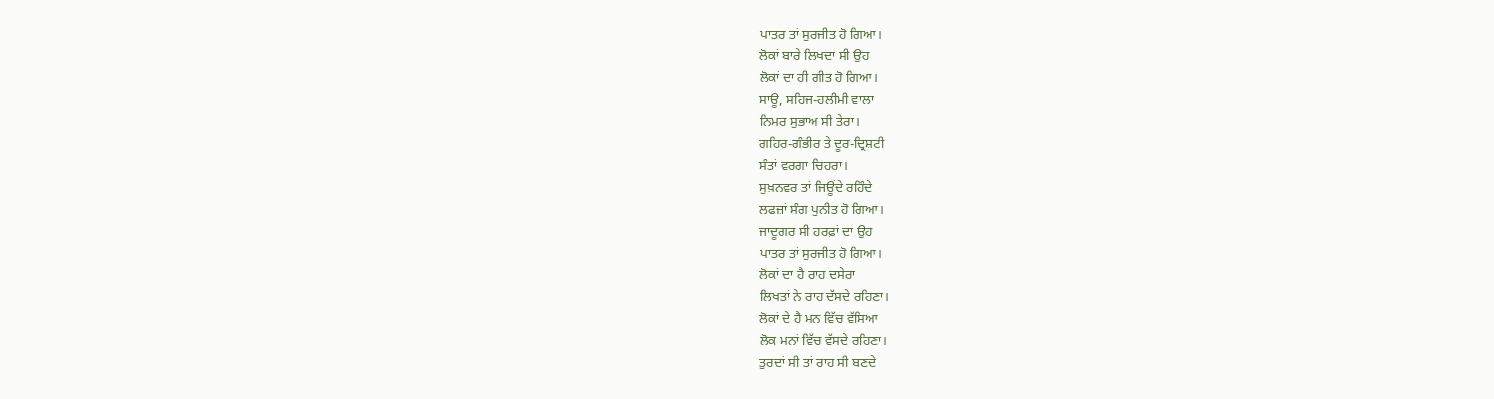ਪਾਤਰ ਤਾਂ ਸੁਰਜੀਤ ਹੋ ਗਿਆ।
ਲੋਕਾਂ ਬਾਰੇ ਲਿਖਦਾ ਸੀ ਉਹ
ਲੋਕਾਂ ਦਾ ਹੀ ਗੀਤ ਹੋ ਗਿਆ।
ਸਾਊ, ਸਹਿਜ-ਹਲੀਮੀ ਵਾਲਾ
ਨਿਮਰ ਸੁਭਾਅ ਸੀ ਤੇਰਾ।
ਗਹਿਰ-ਗੰਭੀਰ ਤੇ ਦੂਰ-ਦ੍ਰਿਸ਼ਟੀ
ਸੰਤਾਂ ਵਰਗਾ ਚਿਹਰਾ।
ਸੁਖ਼ਨਵਰ ਤਾਂ ਜਿਊਂਦੇ ਰਹਿੰਦੇ
ਲਫਜ਼ਾਂ ਸੰਗ ਪੁਨੀਤ ਹੋ ਗਿਆ।
ਜਾਦੂਗਰ ਸੀ ਹਰਫ਼ਾਂ ਦਾ ਉਹ
ਪਾਤਰ ਤਾਂ ਸੁਰਜੀਤ ਹੋ ਗਿਆ।
ਲੋਕਾਂ ਦਾ ਹੈ ਰਾਹ ਦਸੇਰਾ
ਲਿਖਤਾਂ ਨੇ ਰਾਹ ਦੱਸਦੇ ਰਹਿਣਾ।
ਲੋਕਾਂ ਦੇ ਹੈ ਮਨ ਵਿੱਚ ਵੱਸਿਆ
ਲੋਕ ਮਨਾਂ ਵਿੱਚ ਵੱਸਦੇ ਰਹਿਣਾ।
ਤੁਰਦਾਂ ਸੀ ਤਾਂ ਰਾਹ ਸੀ ਬਣਦੇ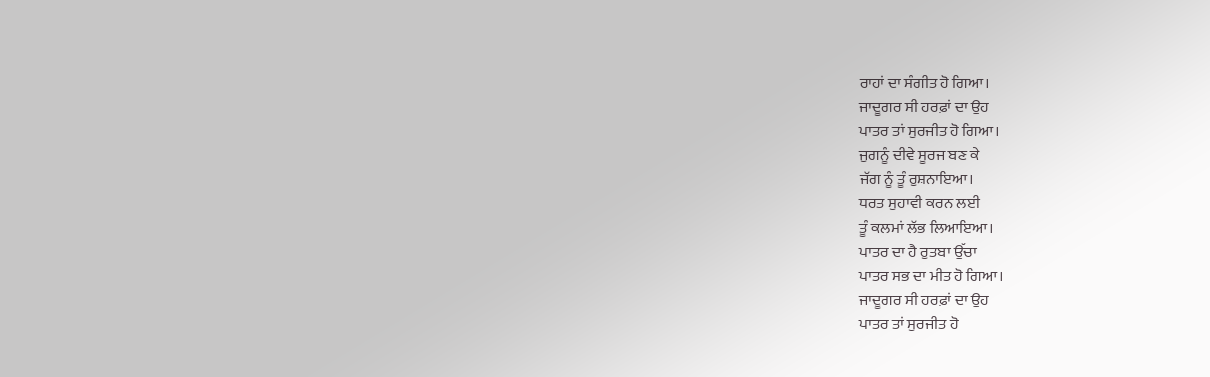ਰਾਹਾਂ ਦਾ ਸੰਗੀਤ ਹੋ ਗਿਆ।
ਜਾਦੂਗਰ ਸੀ ਹਰਫ਼ਾਂ ਦਾ ਉਹ
ਪਾਤਰ ਤਾਂ ਸੁਰਜੀਤ ਹੋ ਗਿਆ।
ਜੁਗਨੂੰ ਦੀਵੇ ਸੂਰਜ ਬਣ ਕੇ
ਜੱਗ ਨੂੰ ਤੂੰ ਰੁਸ਼ਨਾਇਆ।
ਧਰਤ ਸੁਹਾਵੀ ਕਰਨ ਲਈ
ਤੂੰ ਕਲਮਾਂ ਲੱਭ ਲਿਆਇਆ।
ਪਾਤਰ ਦਾ ਹੈ ਰੁਤਬਾ ਉੱਚਾ
ਪਾਤਰ ਸਭ ਦਾ ਮੀਤ ਹੋ ਗਿਆ।
ਜਾਦੂਗਰ ਸੀ ਹਰਫ਼ਾਂ ਦਾ ਉਹ
ਪਾਤਰ ਤਾਂ ਸੁਰਜੀਤ ਹੋ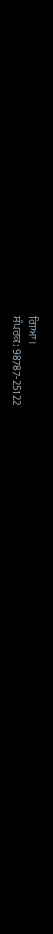ਗਿਆ।
ਸੰਪਰਕ: 98787-25122